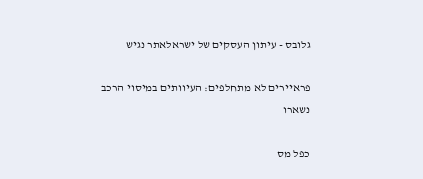גלובס - עיתון העסקים של ישראלאתר נגיש

פראיירים לא מתחלפים: העיוותים במיסוי הרכב נשארו

כפל מס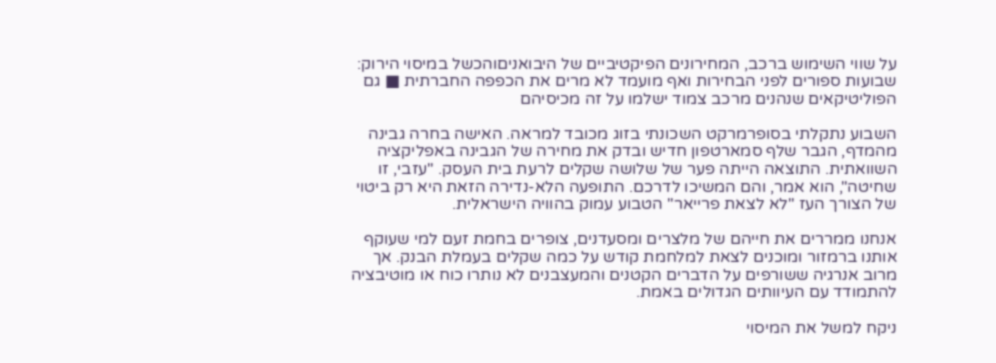על שווי השימוש ברכב, המחירונים הפיקטיביים של היבואניםוהכשל במיסוי הירוק: שבועות ספורים לפני הבחירות ואף מועמד לא מרים את הכפפה החברתית ■ גם הפוליטיקאים שנהנים מרכב צמוד ישלמו על זה מכיסיהם

השבוע נתקלתי בסופרמרקט השכונתי בזוג מכובד למראה. האישה בחרה גבינה מהמדף, הגבר שלף סמארטפון חדיש ובדק את מחירה של הגבינה באפליקציה השוואתית. התוצאה הייתה פער של שלושה שקלים לרעת בית העסק. "עזבי, זו שחיטה", הוא אמר, והם המשיכו לדרכם. התופעה הלא-נדירה הזאת היא רק ביטוי של הצורך העז "לא לצאת פרייאר" הטבוע עמוק בהוויה הישראלית.

אנחנו ממררים את חייהם של מלצרים ומסעדנים, צופרים בחמת זעם למי שעוקף אותנו ברמזור ומוכנים לצאת למלחמת קודש על כמה שקלים בעמלת הבנק. אך מרוב אנרגיה ששורפים על הדברים הקטנים והמעצבנים לא נותרו כוח או מוטיבציה להתמודד עם העיוותים הגדולים באמת.

ניקח למשל את המיסוי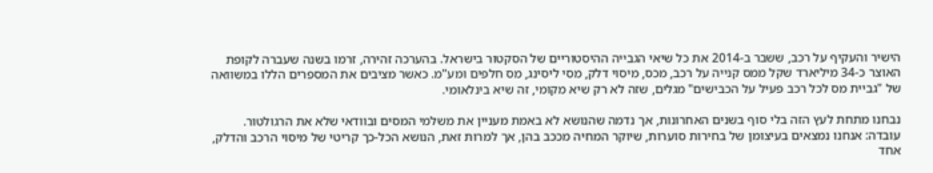הישיר והעקיף על רכב, ששבר ב-2014 את כל שיאי הגבייה ההיסטוריים של הסקטור בישראל. בהערכה זהירה, זרמו בשנה שעברה לקופת האוצר כ-34 מיליארד שקל ממס קנייה על רכב, מכס, מיסוי דלק, מסי ליסינג, מס חלפים ומע"מ. כאשר מציבים את המספרים הללו במשוואה של "גביית מס לכל רכב פעיל על הכבישים" מגלים, שזה לא רק שיא מקומי, זה שיא בינלאומי.

נבחנו מתחת לעץ הזה בלי סוף בשנים האחרונות, אך נדמה שהנושא לא באמת מעניין את משלמי המסים ובוודאי שלא את הרגולטור. עובדה: אנחנו נמצאים בעיצומן של בחירות סוערות, שיוקר המחיה מככב בהן, אך למרות זאת, הנושא הכל-כך קריטי של מיסוי הרכב והדלק, אחד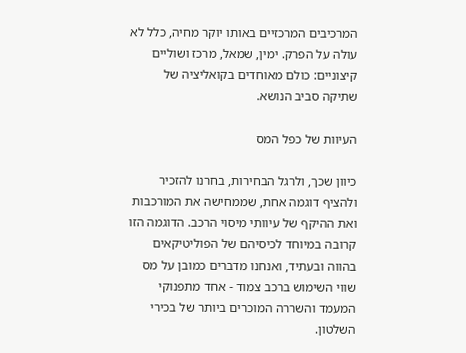המרכיבים המרכזיים באותו יוקר מחיה, כלל לא עולה על הפרק. ימין, שמאל, מרכז ושוליים קיצוניים: כולם מאוחדים בקואליציה של שתיקה סביב הנושא.

העיוות של כפל המס

כיוון שכך, ולרגל הבחירות, בחרנו להזכיר ולהציף דוגמה אחת, שממחישה את המורכבות ואת ההיקף של עיוותי מיסוי הרכב. הדוגמה הזו קרובה במיוחד לכיסיהם של הפוליטיקאים בהווה ובעתיד, ואנחנו מדברים כמובן על מס שווי השימוש ברכב צמוד - אחד מתפנוקי המעמד והשררה המוכרים ביותר של בכירי השלטון.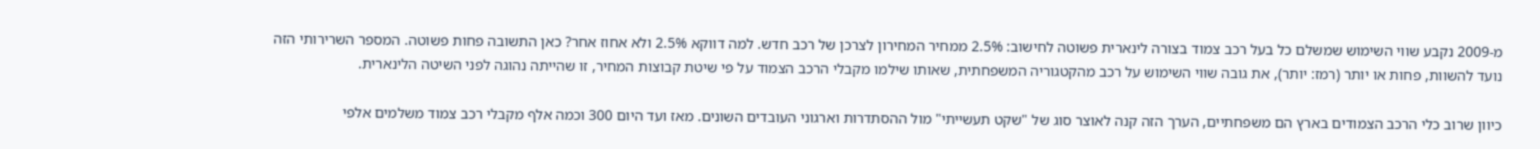מ-2009 נקבע שווי השימוש שמשלם כל בעל רכב צמוד בצורה לינארית פשוטה לחישוב: 2.5% ממחיר המחירון לצרכן של רכב חדש. למה דווקא 2.5% ולא אחוז אחר? כאן התשובה פחות פשוטה. המספר השרירותי הזה נועד להשוות, פחות או יותר (רמז: יותר), את גובה שווי השימוש על רכב מהקטגוריה המשפחתית, שאותו שילמו מקבלי הרכב הצמוד על פי שיטת קבוצות המחיר, זו שהייתה נהוגה לפני השיטה הלינארית.

כיוון שרוב כלי הרכב הצמודים בארץ הם משפחתיים, הערך הזה קנה לאוצר סוג של "שקט תעשייתי" מול ההסתדרות וארגוני העובדים השונים. מאז ועד היום 300 וכמה אלף מקבלי רכב צמוד משלמים אלפי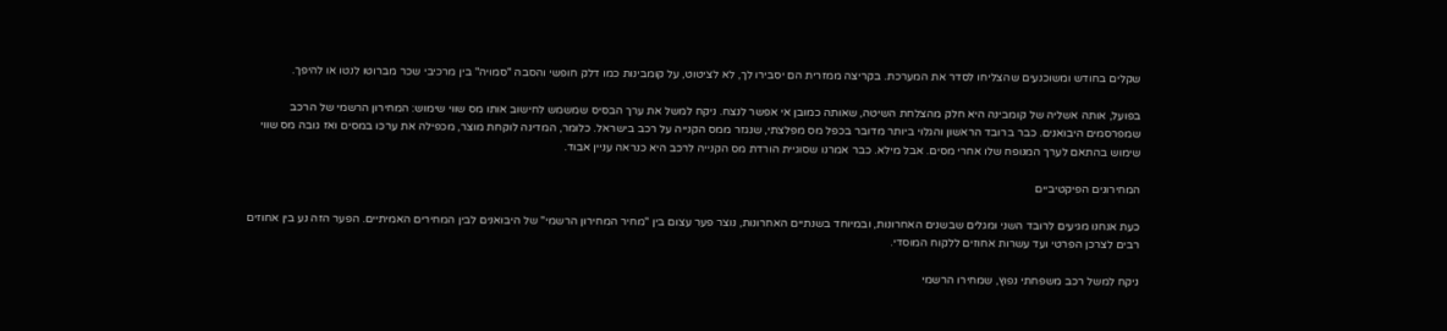שקלים בחודש ומשוכנעים שהצליחו לסדר את המערכת. בקריצה ממזרית הם יסבירו לך, לא לציטוט, על קומבינות כמו דלק חופשי והסבה "סמויה" בין מרכיבי שכר מברוטו לנטו או להיפך.

בפועל, אותה אשליה של קומבינה היא חלק מהצלחת השיטה, שאותה כמובן אי אפשר לנצח. ניקח למשל את ערך הבסיס שמשמש לחישוב אותו מס שווי שימוש: המחירון הרשמי של הרכב שמפרסמים היבואנים. כבר ברובד הראשון והגלוי ביותר מדובר בכפל מס מפלצתי, שנגזר ממס הקנייה על רכב בישראל. כלומר, המדינה לוקחת מוצר, מכפילה את ערכו במסים ואז גובה מס שווי שימוש בהתאם לערך המנופח שלו אחרי מסים. אבל מילא. כבר אמרנו שסוגיית הורדת מס הקנייה לרכב היא כנראה עניין אבוד.

המחירונים הפיקטיביים

כעת אנחנו מגיעים לרובד השני ומגלים שבשנים האחרונות, ובמיוחד בשנתיים האחרונות, נוצר פער עצום בין "מחיר המחירון הרשמי" של היבואנים לבין המחירים האמיתיים. הפער הזה נע בין אחוזים רבים לצרכן הפרטי ועד עשרות אחוזים ללקוח המוסדי.

ניקח למשל רכב משפחתי נפוץ, שמחירו הרשמי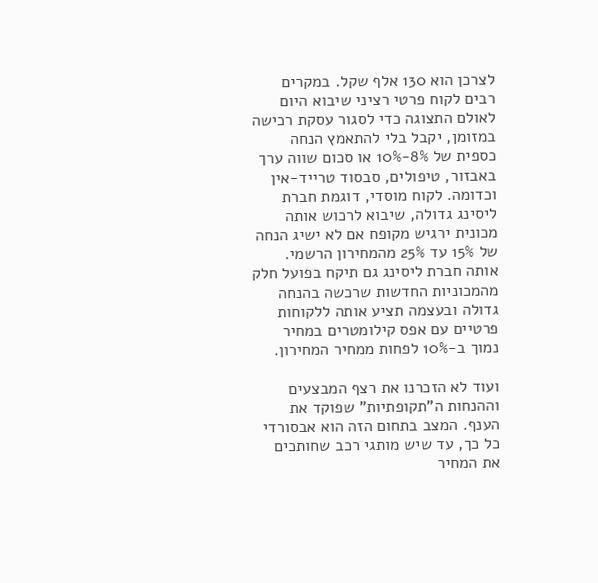לצרכן הוא 130 אלף שקל. במקרים רבים לקוח פרטי רציני שיבוא היום לאולם התצוגה כדי לסגור עסקת רכישה במזומן, יקבל בלי להתאמץ הנחה כספית של 8%-10% או סכום שווה ערך באבזור, טיפולים, סבסוד טרייד-אין וכדומה. לקוח מוסדי, דוגמת חברת ליסינג גדולה, שיבוא לרכוש אותה מכונית ירגיש מקופח אם לא ישיג הנחה של 15% עד 25% מהמחירון הרשמי. אותה חברת ליסינג גם תיקח בפועל חלק מהמכוניות החדשות שרכשה בהנחה גדולה ובעצמה תציע אותה ללקוחות פרטיים עם אפס קילומטרים במחיר נמוך ב-10% לפחות ממחיר המחירון.

ועוד לא הזכרנו את רצף המבצעים וההנחות ה"תקופתיות" שפוקד את הענף. המצב בתחום הזה הוא אבסורדי כל כך, עד שיש מותגי רכב שחותכים את המחיר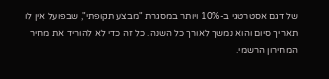של דגם אסטרטגי ב-10% ויותר במסגרת "מבצע תקופתי", שבפועל אין לו תאריך סיום והוא נמשך לאורך כל השנה. כל זה כדי לא להוריד את מחיר המחירון הרשמי.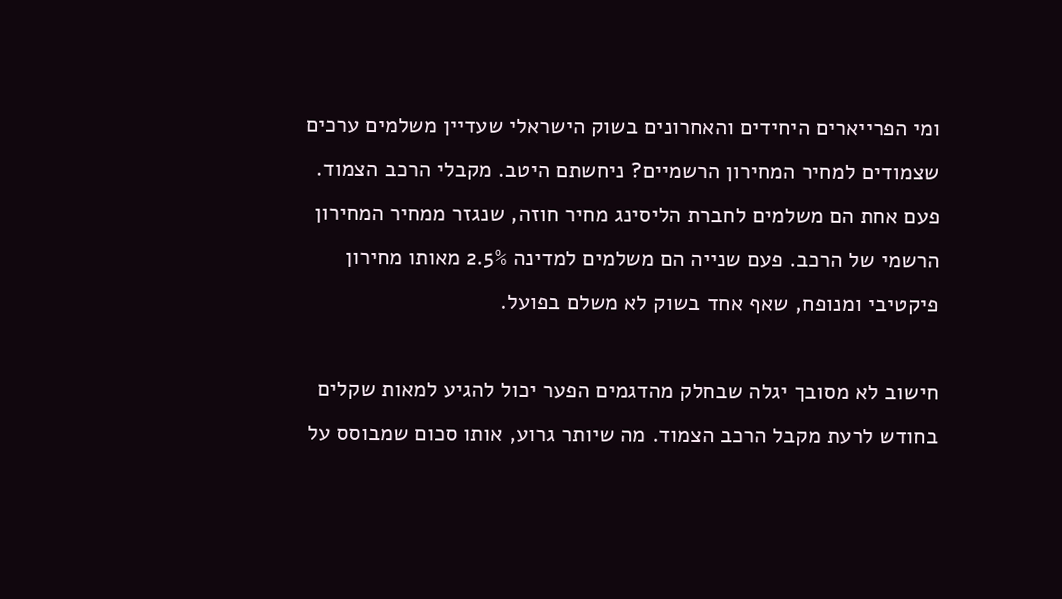ומי הפרייארים היחידים והאחרונים בשוק הישראלי שעדיין משלמים ערכים שצמודים למחיר המחירון הרשמיים? ניחשתם היטב. מקבלי הרכב הצמוד. פעם אחת הם משלמים לחברת הליסינג מחיר חוזה, שנגזר ממחיר המחירון הרשמי של הרכב. פעם שנייה הם משלמים למדינה 2.5% מאותו מחירון פיקטיבי ומנופח, שאף אחד בשוק לא משלם בפועל.

חישוב לא מסובך יגלה שבחלק מהדגמים הפער יכול להגיע למאות שקלים בחודש לרעת מקבל הרכב הצמוד. מה שיותר גרוע, אותו סכום שמבוסס על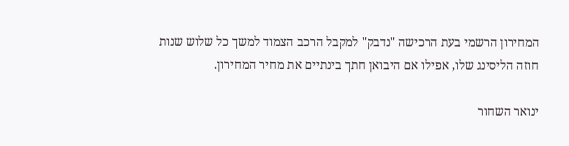המחירון הרשמי בעת הרכישה "נדבק" למקבל הרכב הצמוד למשך כל שלוש שנות חוזה הליסינג שלו, אפילו אם היבואן חתך בינתיים את מחיר המחירון.

ינואר השחור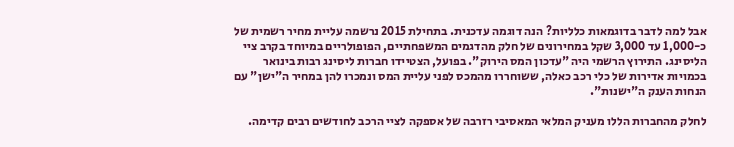אבל למה לדבר בדוגמאות כלליות? הנה דוגמה עדכנית. בתחילת 2015 נרשמה עליית מחיר רשמית של כ-1,000 עד 3,000 שקל במחירונים של חלק מהדגמים המשפחתיים, הפופולריים במיוחד בקרב ציי הליסינג. התירוץ הרשמי היה "עדכון המס הירוק". בפועל, הצטיידו חברות ליסינג רבות בינואר בכמויות אדירות של כלי רכב כאלה, ששוחררו מהמכס לפני עליית המס ונמכרו להן במחיר ה"ישן" עם הנחות הענק ה"ישנות".

לחלק מהחברות הללו מעניק המלאי המאסיבי רזרבה של אספקה לציי הרכב לחודשים רבים קדימה.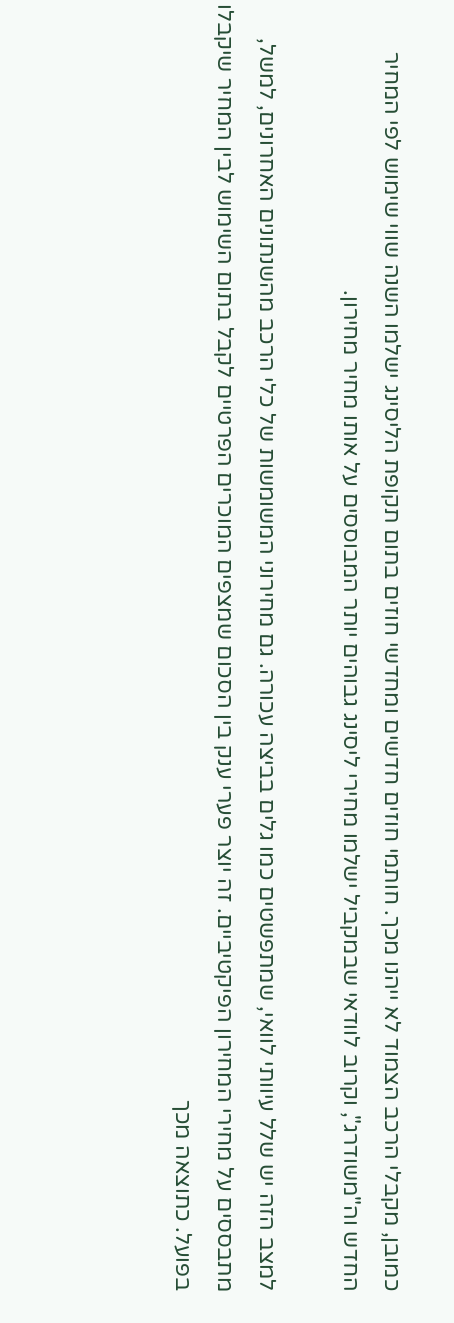כמובן, מקבלי הרכב הצמוד לא ייהנו מכך. חותמי חוזים חדשים ומחדשי חוזים בתום תקופת הליסינג ישלמו השנה שווי שימוש לפי המחיר החדש וה"משודרג", וקרוב לוודאי שבמקביל ישלמו מחירי ליסינג גבוהים יותר המבוססים על אותו מחיר מחירון.

למצב הזה יש שלל עיוותי לוואי, שמתפשטים כמו גלים בביצה עכורה. גם מחירוני המשומשות של כלי הרכב מהשנתונים האחרונים, למשל, מתבססים על מחירי המחירון הפיקטיביים. זה יוצר פערי ענק בין הסכום שמצפים המוכרים הפרטיים לקבל בתום השימוש לבין המחיר שיקבלו בפועל. כתוצאה מכך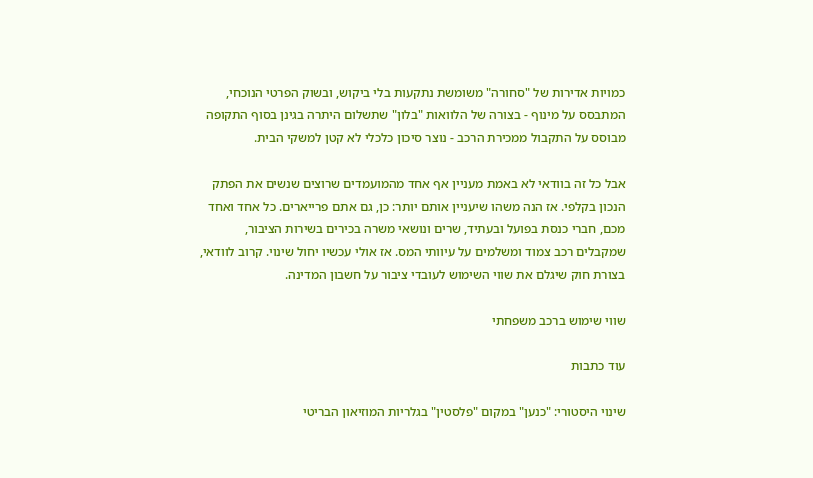כמויות אדירות של "סחורה" משומשת נתקעות בלי ביקוש, ובשוק הפרטי הנוכחי, המתבסס על מינוף - בצורה של הלוואות "בלון" שתשלום היתרה בגינן בסוף התקופה מבוסס על התקבול ממכירת הרכב - נוצר סיכון כלכלי לא קטן למשקי הבית.

אבל כל זה בוודאי לא באמת מעניין אף אחד מהמועמדים שרוצים שנשים את הפתק הנכון בקלפי. אז הנה משהו שיעניין אותם יותר: כן, גם אתם פרייארים. כל אחד ואחד מכם, חברי כנסת בפועל ובעתיד, שרים ונושאי משרה בכירים בשירות הציבור, שמקבלים רכב צמוד ומשלמים על עיוותי המס. אז אולי עכשיו יחול שינוי. קרוב לוודאי, בצורת חוק שיגלם את שווי השימוש לעובדי ציבור על חשבון המדינה.

שווי שימוש ברכב משפחתי

עוד כתבות

שינוי היסטורי: "כנען" במקום "פלסטין" בגלריות המוזיאון הבריטי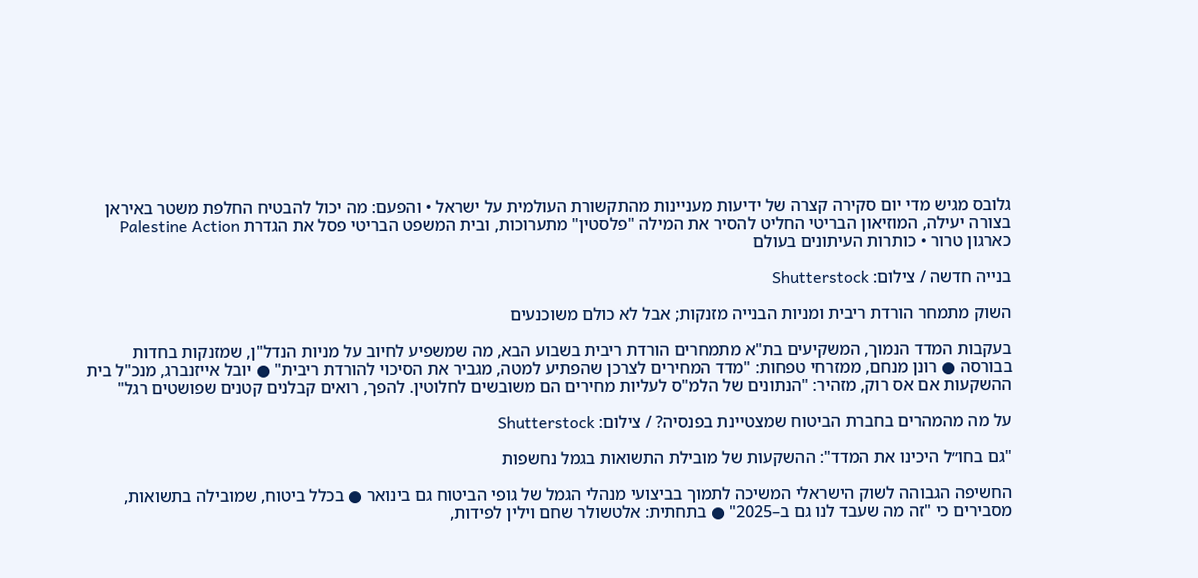גלובס מגיש מדי יום סקירה קצרה של ידיעות מעניינות מהתקשורת העולמית על ישראל • והפעם: מה יכול להבטיח החלפת משטר באיראן בצורה יעילה, המוזיאון הבריטי החליט להסיר את המילה "פלסטין" מתערוכות, ובית המשפט הבריטי פסל את הגדרת Palestine Action כארגון טרור • כותרות העיתונים בעולם

בנייה חדשה / צילום: Shutterstock

השוק מתמחר הורדת ריבית ומניות הבנייה מזנקות; אבל לא כולם משוכנעים

בעקבות המדד הנמוך, המשקיעים בת"א מתמחרים הורדת ריבית בשבוע הבא, מה שמשפיע לחיוב על מניות הנדל"ן, שמזנקות בחדות בבורסה ● רונן מנחם, ממזרחי טפחות: "מדד המחירים לצרכן שהפתיע למטה, מגביר את הסיכוי להורדת ריבית" ● יובל אייזנברג, מנכ"ל בית ההשקעות אם אס רוק, מזהיר: "הנתונים של הלמ"ס לעליות מחירים הם משובשים לחלוטין. להפך, רואים קבלנים קטנים שפושטים רגל"

על מה מהמהרים בחברת הביטוח שמצטיינת בפנסיה? / צילום: Shutterstock

"גם בחו״ל היכינו את המדד": ההשקעות של מובילת התשואות בגמל נחשפות

החשיפה הגבוהה לשוק הישראלי המשיכה לתמוך בביצועי מנהלי הגמל של גופי הביטוח גם בינואר ● בכלל ביטוח, שמובילה בתשואות, מסבירים כי "זה מה שעבד לנו גם ב–2025" ● בתחתית: אלטשולר שחם וילין לפידות,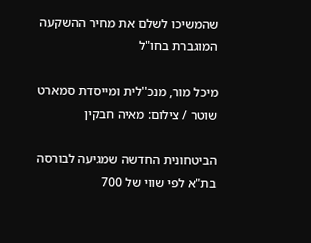שהמשיכו לשלם את מחיר ההשקעה המוגברת בחו"ל

מיכל מור, מנכ''לית ומייסדת סמארט שוטר / צילום: מאיה חבקין

הביטחונית החדשה שמגיעה לבורסה בת"א לפי שווי של 700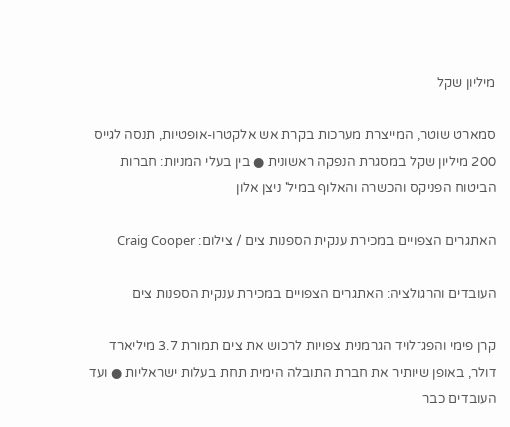מיליון שקל

סמארט שוטר, המייצרת מערכות בקרת אש אלקטרו-אופטיות, תנסה לגייס 200 מיליון שקל במסגרת הנפקה ראשונית ● בין בעלי המניות: חברות הביטוח הפניקס והכשרה והאלוף במיל' ניצן אלון

האתגרים הצפויים במכירת ענקית הספנות צים / צילום: Craig Cooper

העובדים והרגולציה: האתגרים הצפויים במכירת ענקית הספנות צים

קרן פימי והפג־לויד הגרמנית צפויות לרכוש את צים תמורת 3.7 מיליארד דולר, באופן שיותיר את חברת התובלה הימית תחת בעלות ישראליות ● ועד העובדים כבר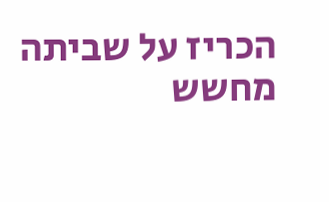הכריז על שביתה מחשש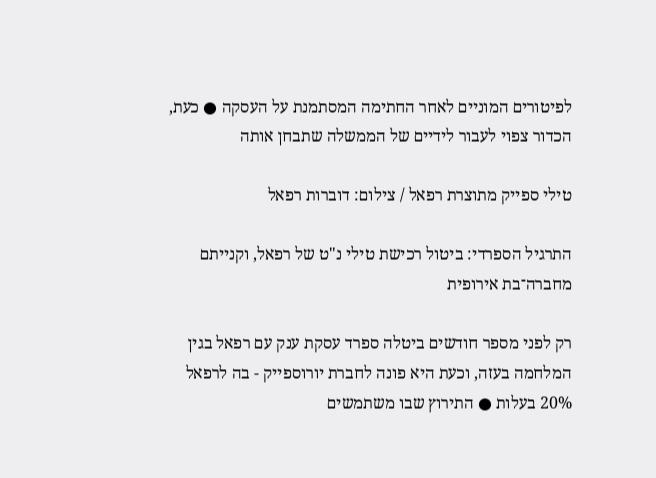לפיטורים המוניים לאחר החתימה המסתמנת על העסקה ● כעת, הכדור צפוי לעבור לידיים של הממשלה שתבחן אותה

טילי ספייק מתוצרת רפאל / צילום: דוברות רפאל

התרגיל הספרדי: ביטול רכישת טילי נ"ט של רפאל, וקנייתם מחברה־בת אירופית

רק לפני מספר חודשים ביטלה ספרד עסקת ענק עם רפאל בגין המלחמה בעזה, וכעת היא פונה לחברת יורוספייק - בה לרפאל 20% בעלות ● התירוץ שבו משתמשים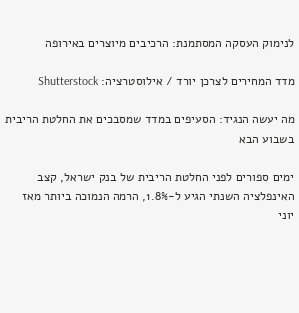לנימוק העסקה המסתמנת: הרכיבים מיוצרים באירופה

מדד המחירים לצרכן יורד / אילוסטרציה: Shutterstock

מה יעשה הנגיד: הסעיפים במדד שמסבכים את החלטת הריבית בשבוע הבא

ימים ספורים לפני החלטת הריבית של בנק ישראל, קצב האינפלציה השנתי הגיע ל-1.8%, הרמה הנמוכה ביותר מאז יוני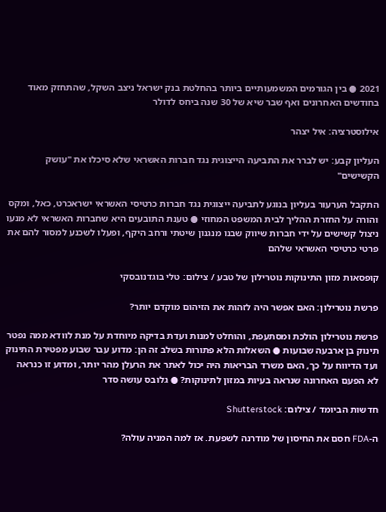2021 ● בין הגורמים המשמעותיים ביותר בהחלטת בנק ישראל ניצב השקל, שהתחזק מאוד בחודשים האחרונים ואף שבר שיא של 30 שנה ביחס לדולר

אילוסטרציה: איל יצהר

העליון קבע: יש לברר את התביעה הייצוגית נגד חברות האשראי שלא סיכלו את "עושק הקשישים"

התקבל הערעור בעליון בנוגע לתביעה ייצוגית נגד חברות כרטיסי האשראי ישראכרט, כאל, ומקס והורה על החזרת ההליך לבית המשפט המחוזי ● טענת התובעים היא שחברות האשראי לא מנעו ניצול קשישים על ידי חברות שיווק שבנו מנגנון שיטתי ורחב היקף, ופעלו לשכנע למסור להם את פרטי כרטיסי האשראי שלהם

קופסאות מזון התינוקות נוטרילון של טבע / צילום: טלי בוגדנובסקי

פרשת נוטרילון: האם אפשר היה לזהות את הזיהום מוקדם יותר?

פרשת נוטרילון הולכת ומסתעפת, והוחלט למנות ועדת בדיקה מיוחדת על מנת לוודא ממה נפטר תינוק בן ארבעה שבועות ● השאלות הלא פתורות בשלב זה הן: מדוע עבר שבוע מפטירת התינוק ועד הדיווח על כך, האם משרד הבריאות היה יכול לאתר את הרעלן מהר יותר, ומדוע זו כנראה לא הפעם האחרונה שנראה בעיות במזון לתינוקות? ● גלובס עושה סדר

חדשות הביומד / צילום: Shutterstock

ה-FDA חסם את החיסון של מודרנה לשפעת. אז למה המניה עולה?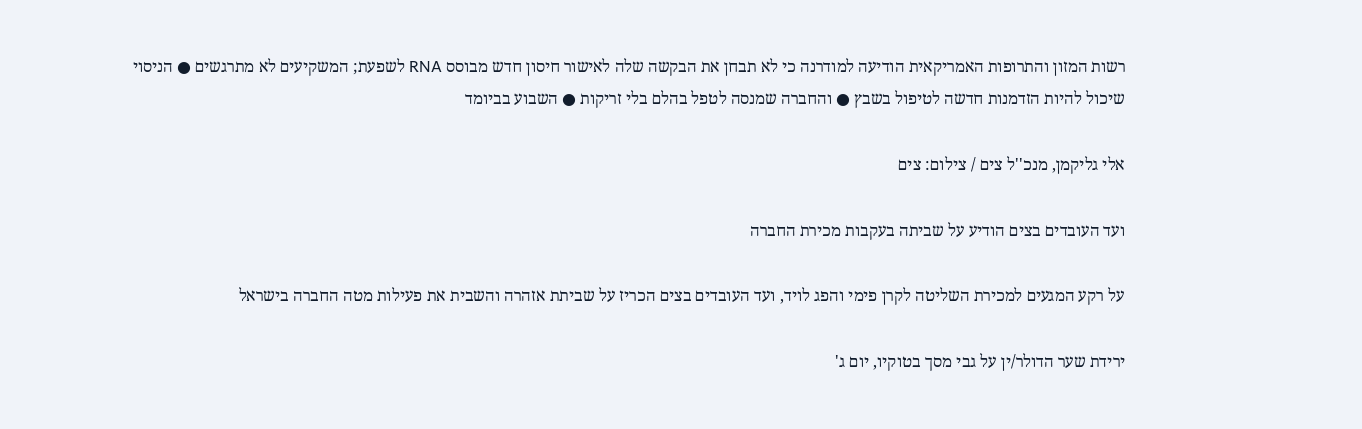רשות המזון והתרופות האמריקאית הודיעה למודרנה כי לא תבחן את הבקשה שלה לאישור חיסון חדש מבוסס RNA לשפעת; המשקיעים לא מתרגשים ● הניסוי שיכול להיות הזדמנות חדשה לטיפול בשבץ ● והחברה שמנסה לטפל בהלם בלי זריקות ● השבוע בביומד

אלי גליקמן, מנכ''ל צים / צילום: צים

ועד העובדים בצים הודיע על שביתה בעקבות מכירת החברה

על רקע המגעים למכירת השליטה לקרן פימי והפג לויד, ועד העובדים בצים הכריז על שביתת אזהרה והשבית את פעילות מטה החברה בישראל

ירידת שער הדולר/ין על גבי מסך בטוקיו, יום ג'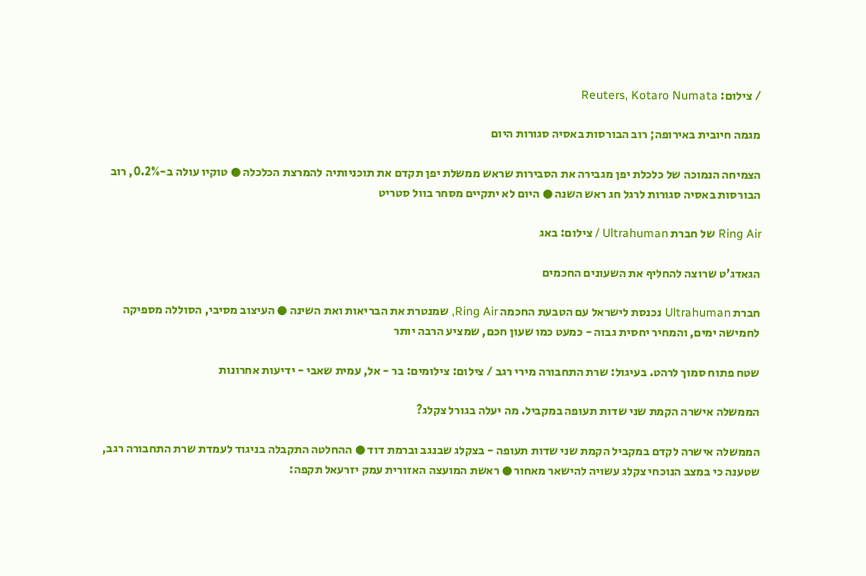/ צילום: Reuters, Kotaro Numata

מגמה חיובית באירופה; רוב הבורסות באסיה סגורות היום

הצמיחה הנמוכה של כלכלת יפן מגבירה את הסבירות שראש ממשלת יפן תקדם את תוכניותיה להמרצת הכלכלה ● טוקיו עולה ב-0.2%, רוב הבורסות באסיה סגורות לרגל חג ראש השנה ● היום לא יתקיים מסחר בוול סטריט

Ring Air של חברת Ultrahuman / צילום: באג

הגאדג'ט שרוצה להחליף את השעונים החכמים

חברת Ultrahuman נכנסת לישראל עם הטבעת החכמה Ring Air, שמנטרת את הבריאות ואת השינה ● העיצוב מסיבי, הסוללה מספיקה לחמישה ימים, והמחיר יחסית גבוה - כמעט כמו שעון חכם, שמציע הרבה יותר

שטח פתוח סמוך לרהט. בעיגול: שרת התחבורה מירי רגב / צילום: צילומים: בר - אל, עמית שאבי - ידיעות אחרונות

הממשלה אישרה הקמת שני שדות תעופה במקביל. מה יעלה בגורל צקלג?

הממשלה אישרה לקדם במקביל הקמת שני שדות תעופה - בצקלג שבנגב וברמת דוד ● ההחלטה התקבלה בניגוד לעמדת שרת התחבורה רגב, שטענה כי במצב הנוכחי צקלג עשויה להישאר מאחור ● ראשת המועצה האזורית עמק יזרעאל תקפה: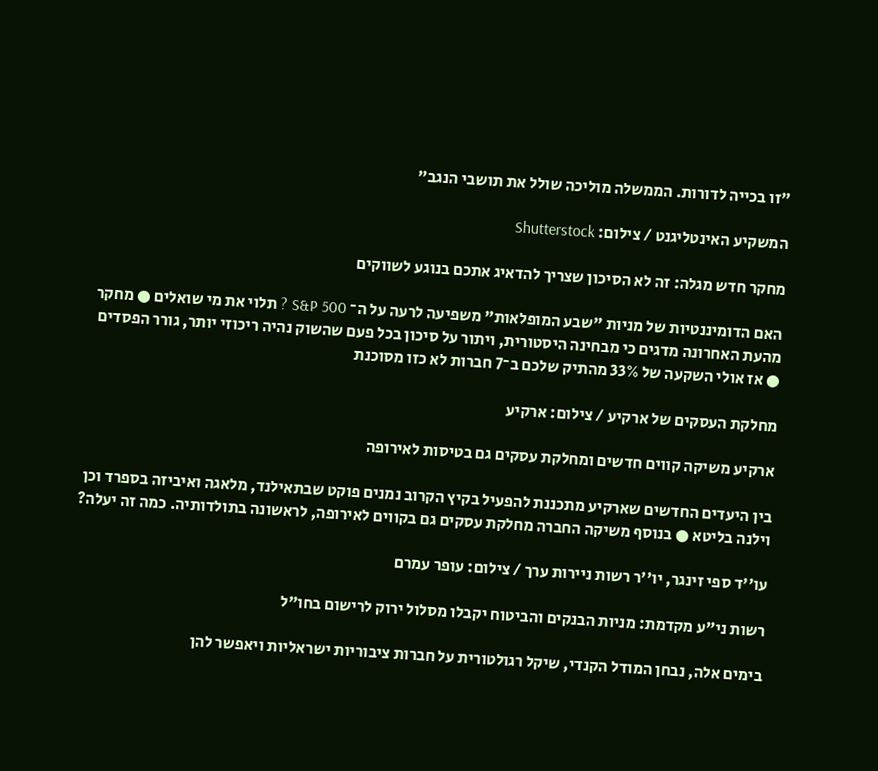"זו בכייה לדורות. הממשלה מוליכה שולל את תושבי הנגב"

המשקיע האינטליגנט / צילום: Shutterstock

מחקר חדש מגלה: זה לא הסיכון שצריך להדאיג אתכם בנוגע לשווקים

האם הדומיננטיות של מניות "שבע המופלאות" משפיעה לרעה על ה־ S&P 500 ? תלוי את מי שואלים ● מחקר מהעת האחרונה מדגים כי מבחינה היסטורית, ויתור על סיכון בכל פעם שהשוק נהיה ריכוזי יותר, גורר הפסדים ● אז אולי השקעה של 33% מהתיק שלכם ב־7 חברות לא כזו מסוכנת

מחלקת העסקים של ארקיע / צילום: ארקיע

ארקיע משיקה קווים חדשים ומחלקת עסקים גם בטיסות לאירופה

בין היעדים החדשים שארקיע מתכננת להפעיל בקיץ הקרוב נמנים פוקט שבתאילנד, מלאגה ואיביזה בספרד וכן וילנה בליטא ● בנוסף משיקה החברה מחלקת עסקים גם בקווים לאירופה, לראשונה בתולדותיה. כמה זה יעלה?

עו''ד ספי זינגר, יו''ר רשות ניירות ערך / צילום: עופר עמרם

רשות ני"ע מקדמת: מניות הבנקים והביטוח יקבלו מסלול ירוק לרישום בחו"ל

בימים אלה, נבחן המודל הקנדי, שיקל רגולטורית על חברות ציבוריות ישראליות ויאפשר להן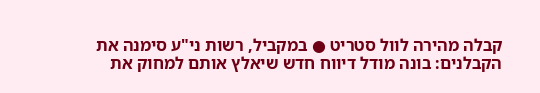קבלה מהירה לוול סטריט ● במקביל, רשות ני"ע סימנה את הקבלנים: בונה מודל דיווח חדש שיאלץ אותם למחוק את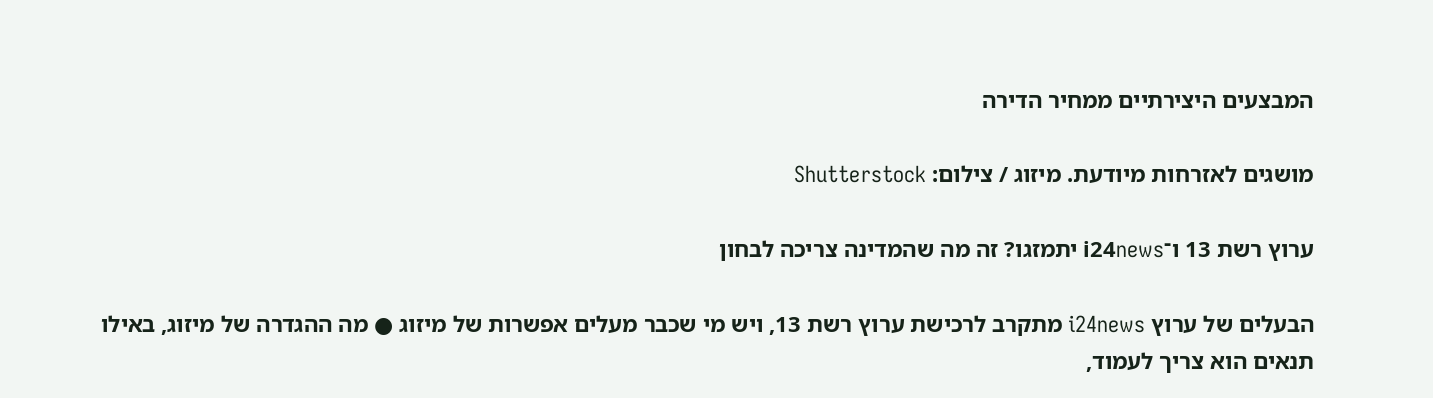המבצעים היצירתיים ממחיר הדירה

מושגים לאזרחות מיודעת. מיזוג / צילום: Shutterstock

ערוץ רשת 13 ו־i24news יתמזגו? זה מה שהמדינה צריכה לבחון

הבעלים של ערוץ i24news מתקרב לרכישת ערוץ רשת 13, ויש מי שכבר מעלים אפשרות של מיזוג ● מה ההגדרה של מיזוג, באילו תנאים הוא צריך לעמוד,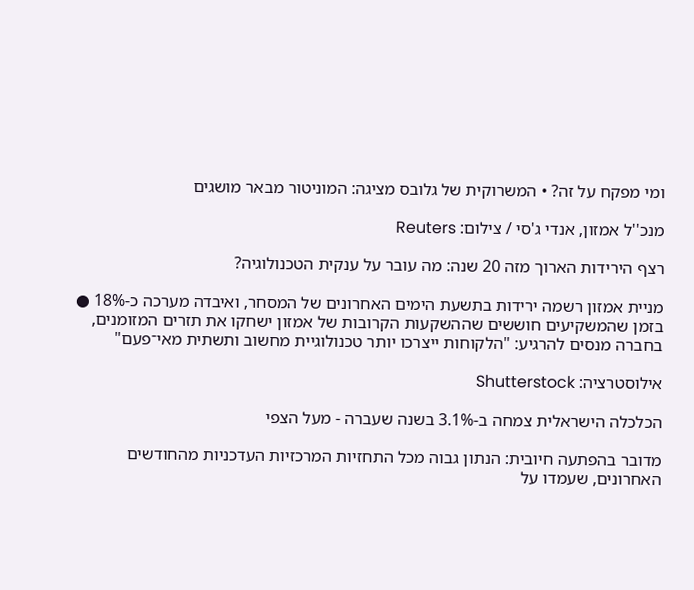ומי מפקח על זה? • המשרוקית של גלובס מציגה: המוניטור מבאר מושגים

מנכ''ל אמזון, אנדי ג'סי / צילום: Reuters

רצף הירידות הארוך מזה 20 שנה: מה עובר על ענקית הטכנולוגיה?

מניית אמזון רשמה ירידות בתשעת הימים האחרונים של המסחר, ואיבדה מערכה כ-18% ● בזמן שהמשקיעים חוששים שההשקעות הקרובות של אמזון ישחקו את תזרים המזומנים, בחברה מנסים להרגיע: "הלקוחות ייצרכו יותר טכנולוגיית מחשוב ותשתית מאי־פעם"

אילוסטרציה: Shutterstock

הכלכלה הישראלית צמחה ב-3.1% בשנה שעברה - מעל הצפי

מדובר בהפתעה חיובית: הנתון גבוה מכל התחזיות המרכזיות העדכניות מהחודשים האחרונים, שעמדו על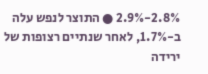2.8%-2.9% ● התוצר לנפש עלה ב-1.7%, לאחר שנתיים רצופות של ירידה